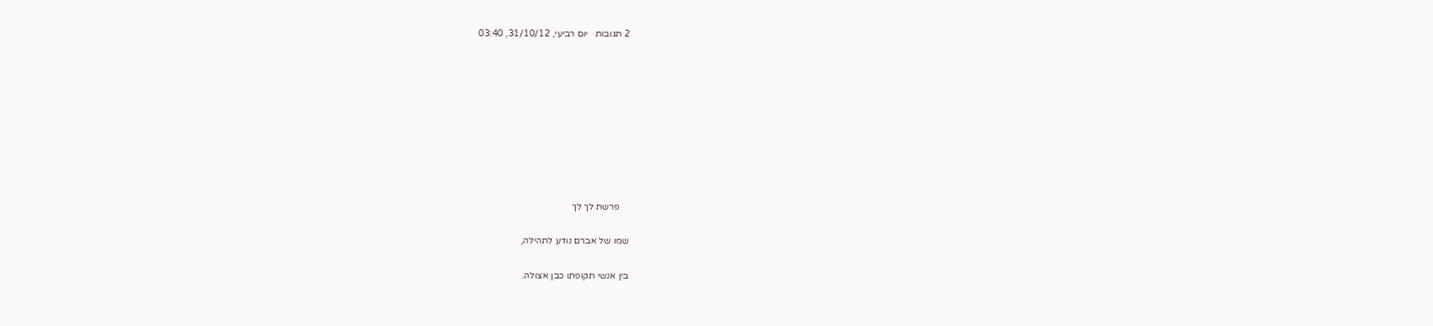2 תגובות   יום רביעי, 31/10/12, 03:40









    פרשת לך לך

שמו של אברם נודע לתהילה,

בין אנשי תקופתו כבן אצולה.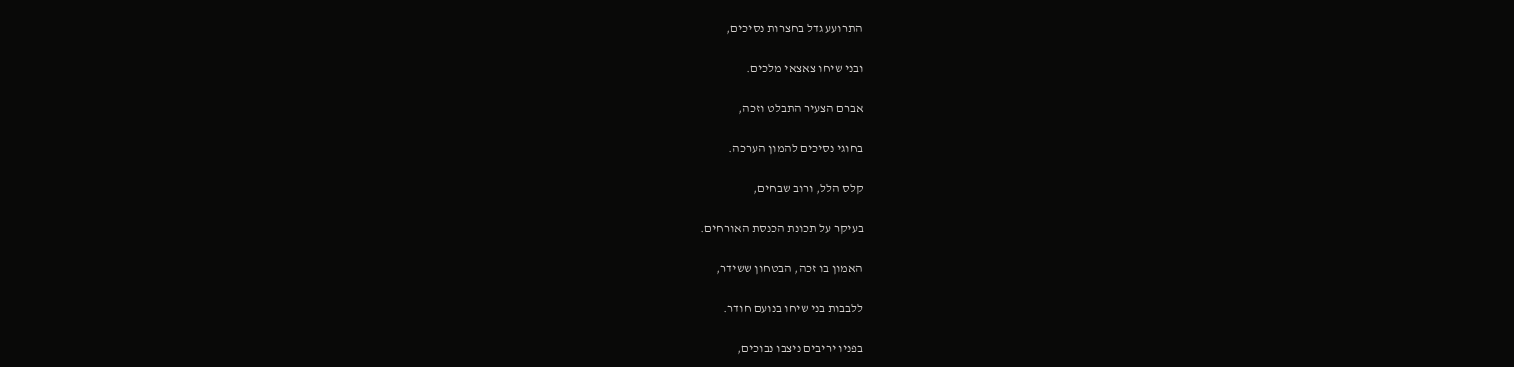התרועע גדל בחצרות נסיכים,

ובני שיחו צאצאי מלכים.

אברם הצעיר התבלט וזכה,

בחוגי נסיכים להמון הערכה.

קלס הלל, ורוב שבחים,

בעיקר על תכונת הכנסת האורחים.

האמון בו זכה, הבטחון ששידר,

ללבבות בני שיחו בנועם חודר.

בפניו יריבים ניצבו נבוכים,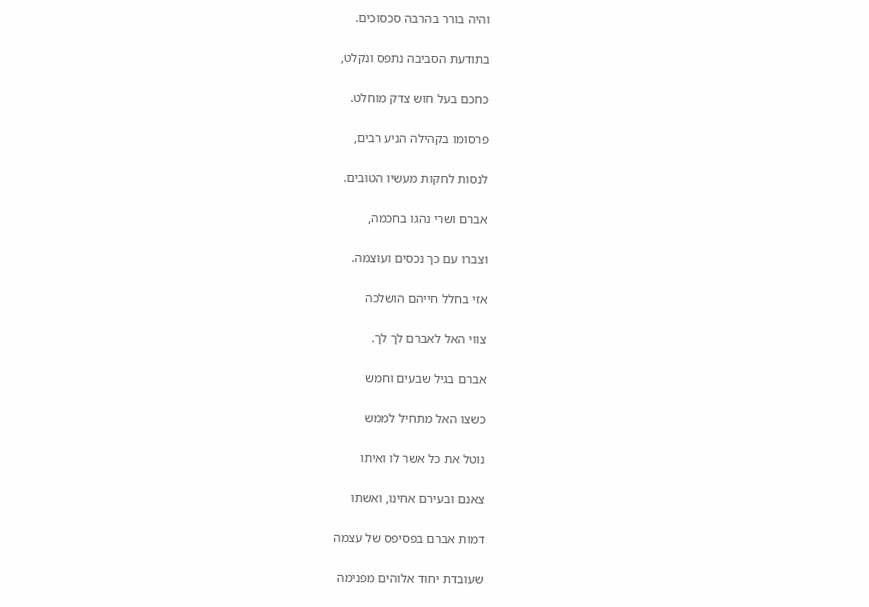והיה בורר בהרבה סכסוכים.

בתודעת הסביבה נתפס ונקלט,

כחכם בעל חוש צדק מוחלט.

פרסומו בקהילה הניע רבים,

לנסות לחקות מעשיו הטובים.

אברם ושרי נהגו בחכמה,

וצברו עם כך נכסים ועוצמה.

אזי בחלל חייהם הושלכה

צווי האל לאברם לך לך.

אברם בגיל שבעים וחמש

כשצו האל מתחיל לממש

נוטל את כל אשר לו ואיתו

צאנם ובעירם אחינו, ואשתו

דמות אברם בפסיפס של עצמה

שעובדת יחוד אלוהים מפנימה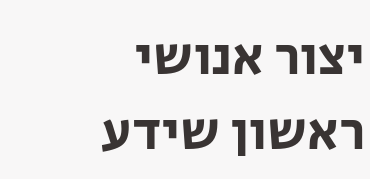יצור אנושי ראשון שידע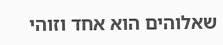שאלוהים הוא אחד וזוהי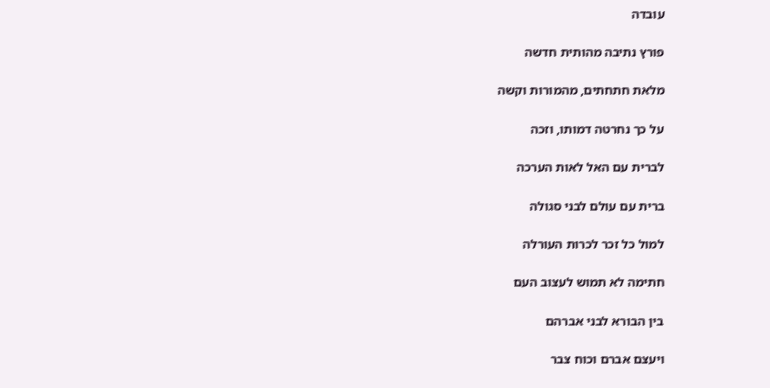עובדה

פורץ נתיבה מהותית חדשה

מלאת חתחתים, מהמורות וקשה

על כך נחרטה דמותו, וזכה

לברית עם האל לאות הערכה

ברית עם עולם לבני סגולה

למול כל זכר לכרות העורלה

חתימה לא תמוש לעצוב העם

בין הבורא לבני אברהם

ויעצם אברם וכוח צבר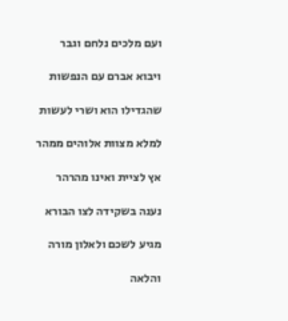ועם מלכים נלחם וגבר

ויבוא אברם עם הנפשות

שהגדילו הוא ושרי לעשות

למלא מצוות אלוהים ממהר

אץ לציית ואינו מהרהר

נענה בשקידה לצו הבורא

מגיע לשכם ולאלון מורה

והלאה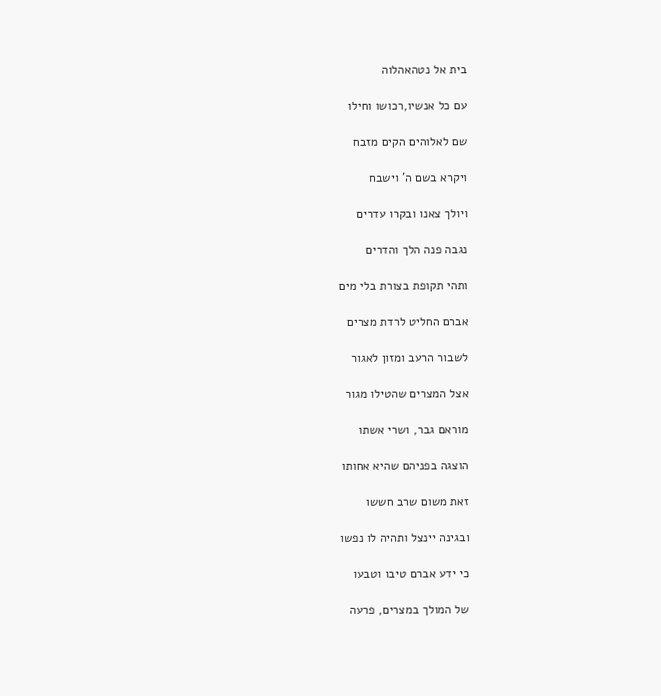בית אל נטהאהלוה

עם כל אנשיו,רכושו וחילו

שם לאלוהים הקים מזבח

ויקרא בשם ה’ וישבח

ויולך צאנו ובקרו עדרים

נגבה פנה הלך והדרים

ותהי תקופת בצורת בלי מים

אברם החליט לרדת מצרים

לשבור הרעב ומזון לאגור

אצל המצרים שהטילו מגור

מוראם גבר, ושרי אשתו

הוצגה בפניהם שהיא אחותו

זאת משום שרב חששו

ובגינה יינצל ותהיה לו נפשו

כי ידע אברם טיבו וטבעו

של המולך במצרים, פרעה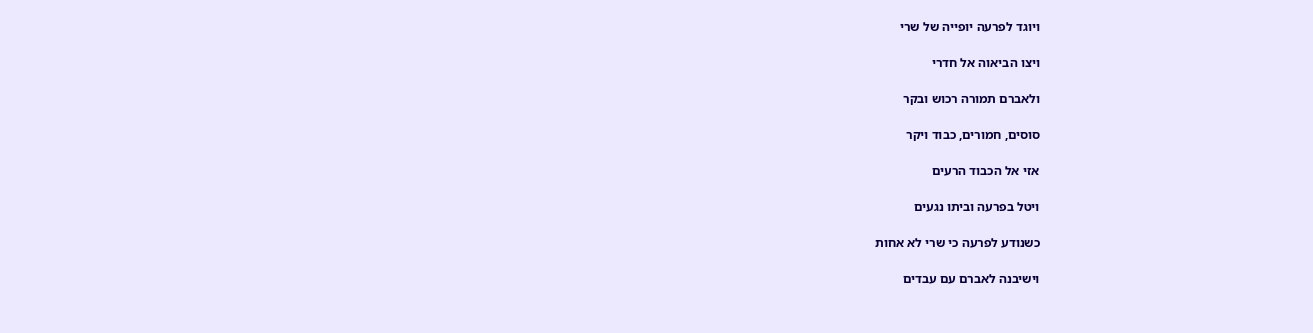ויוגד לפרעה יופייה של שרי

ויצו הביאוה אל חדרי

ולאברם תמורה רכוש ובקר

סוסים, חמורים, כבוד ויקר

אזי אל הכבוד הרעים

ויטל בפרעה וביתו נגעים

כשנודע לפרעה כי שרי לא אחות

וישיבנה לאברם עם עבדים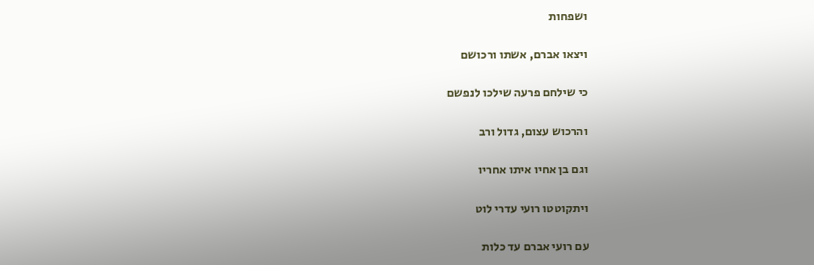ושפחות

ויצאו אברם, אשתו ורכושם

כי שילחם פרעה שילכו לנפשם

והרכוש עצום, גדול ורב

וגם בן אחיו איתו אחריו

ויתקוטטו רועי עדרי לוט

עם רועי אברם עד כלות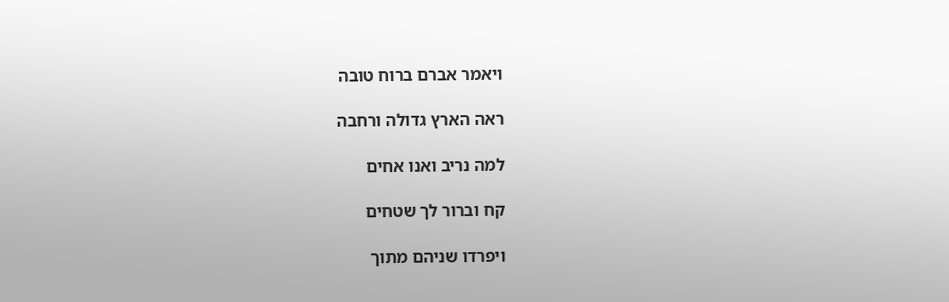ויאמר אברם ברוח טובה

ראה הארץ גדולה ורחבה

למה נריב ואנו אחים

קח וברור לך שטחים

ויפרדו שניהם מתוך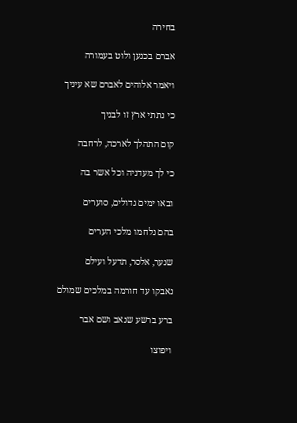בחירה

אברם בכנען ולוט בעמורה

ויאמר אלוהים לאברם שא עיניך

כי נתתי ארץ זו לבניך

קום התהלך לארכה, לרחבה

כי לך מעדניה וכל אשר בה

ובאו ימים גדולים, סוערים

בהם נלחמו מלכי הערים

שנער, אלסר, תדעל ועילם

נאבקו עד חורמה במלכים שמולם

ברע ברשע שנאב ושם אבר

ויפוצו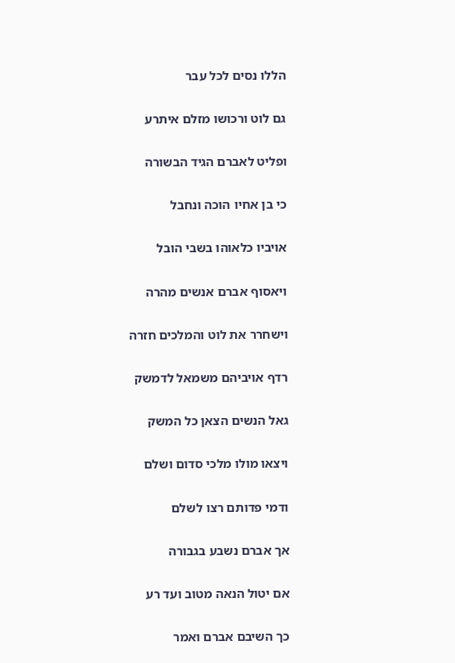הללו נסים לכל עבר

גם לוט ורכושו מזלם איתרע

ופליט לאברם הגיד הבשורה

כי בן אחיו הוכה ונחבל

אויביו כלאוהו בשבי הובל

ויאסוף אברם אנשים מהרה

וישחרר את לוט והמלכים חזרה

רדף אויביהם משמאל לדמשק

גאל הנשים הצאן כל המשק

ויצאו מולו מלכי סדום ושלם

ודמי פדותם רצו לשלם

אך אברם נשבע בגבורה

אם יטול הנאה מטוב ועד רע

כך השיבם אברם ואמר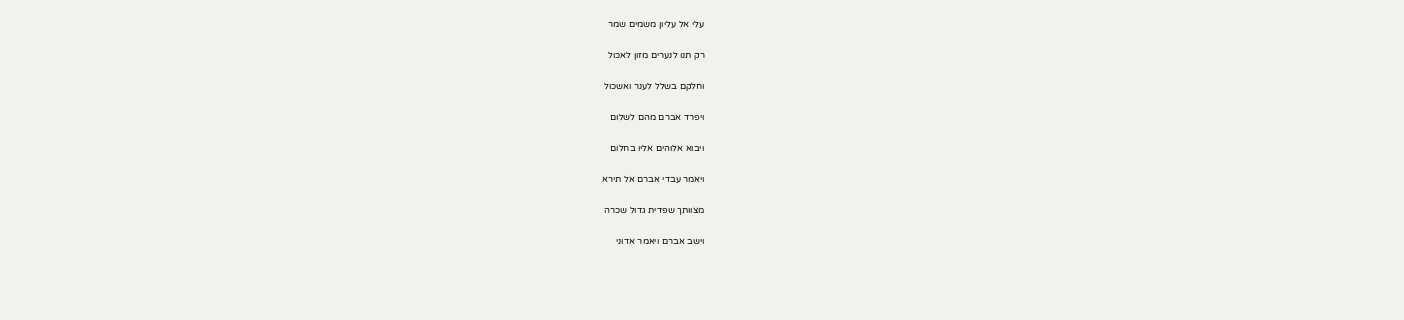עלי אל עליון משמים שמר

רק תנו לנערים מזון לאכול

וחלקם בשלל לענר ואשכול

ויפרד אברם מהם לשלום

ויבוא אלוהים אליו בחלום

ויאמר עבדי אברם אל תירא

מצוותך שפדית גדול שכרה

וישב אברם ויאמר אדוני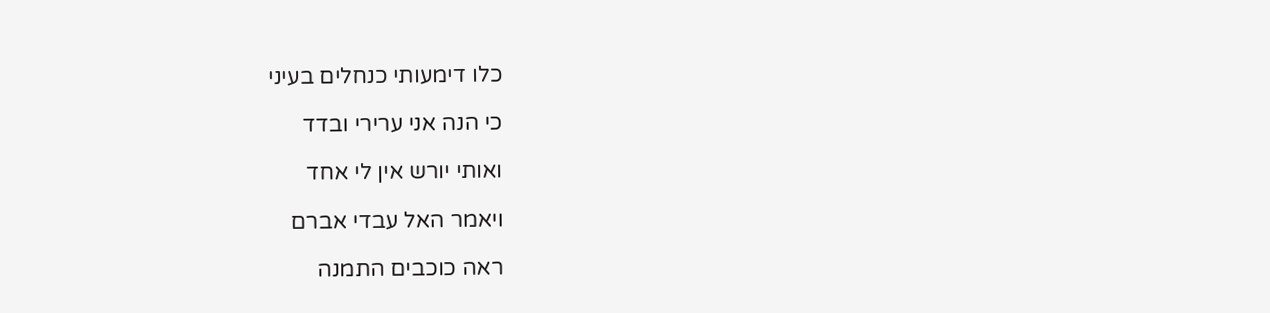כלו דימעותי כנחלים בעיני

כי הנה אני ערירי ובדד

ואותי יורש אין לי אחד

ויאמר האל עבדי אברם

ראה כוכבים התמנה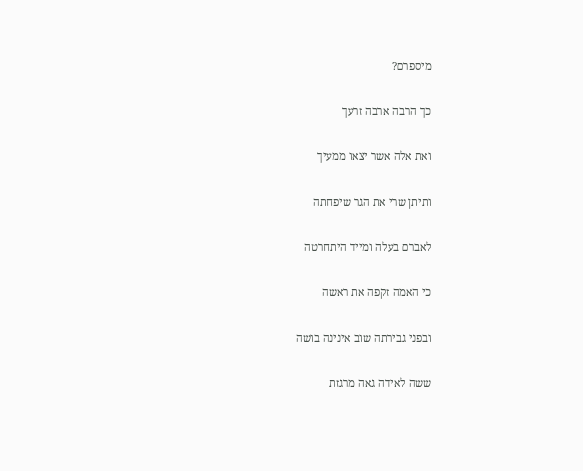מיספרם?

כך הרבה ארבה זרעך

ואת אלה אשר יצאו ממעיך

ותיתן שרי את הגר שיפחתה

לאברם בעלה ומייד היתחרטה

כי האמה זקפה את ראשה

ובפני גבירתה שוב אינינה בושה

ששה לאידה גאה מרגזת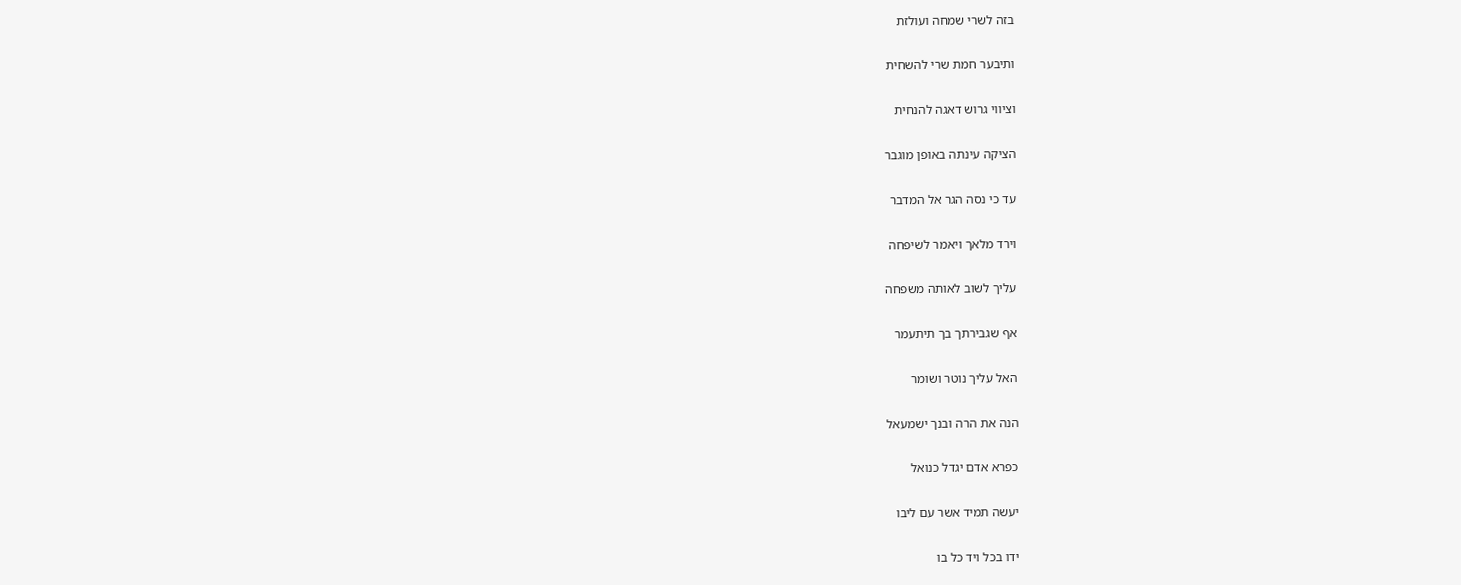בזה לשרי שמחה ועולזת

ותיבער חמת שרי להשחית

וציווי גרוש דאגה להנחית

הציקה עינתה באופן מוגבר

עד כי נסה הגר אל המדבר

וירד מלאך ויאמר לשיפחה

עליך לשוב לאותה משפחה

אף שגבירתך בך תיתעמר

האל עליך נוטר ושומר

הנה את הרה ובנך ישמעאל

כפרא אדם יגדל כנואל

יעשה תמיד אשר עם ליבו

ידו בכל ויד כל בו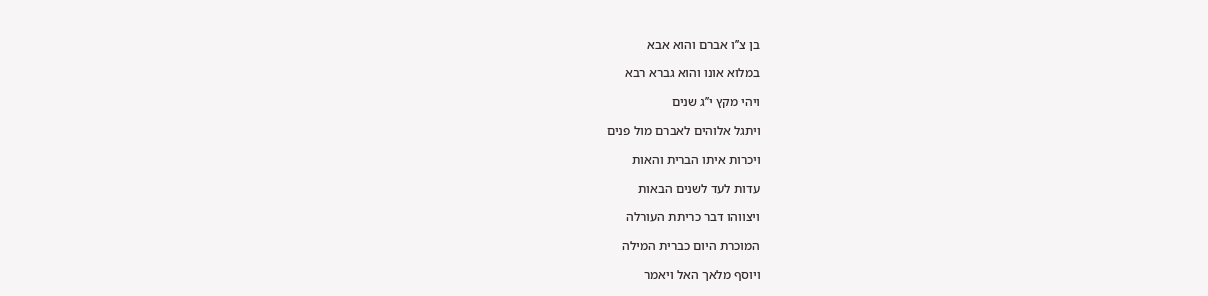בן צ’’ו אברם והוא אבא

במלוא אונו והוא גברא רבא

ויהי מקץ י’’ג שנים

ויתגל אלוהים לאברם מול פנים

ויכרות איתו הברית והאות

עדות לעד לשנים הבאות

ויצווהו דבר כריתת העורלה

המוכרת היום כברית המילה

ויוסף מלאך האל ויאמר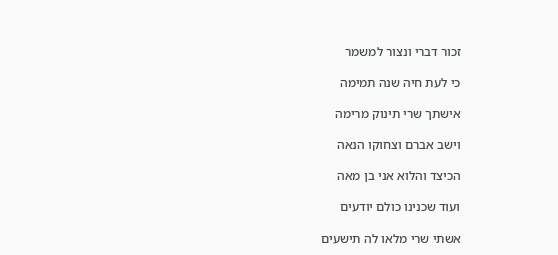זכור דברי ונצור למשמר

כי לעת חיה שנה תמימה

אישתך שרי תינוק מרימה

וישב אברם וצחוקו הנאה

הכיצד והלוא אני בן מאה

ועוד שכנינו כולם יודעים

אשתי שרי מלאו לה תישעים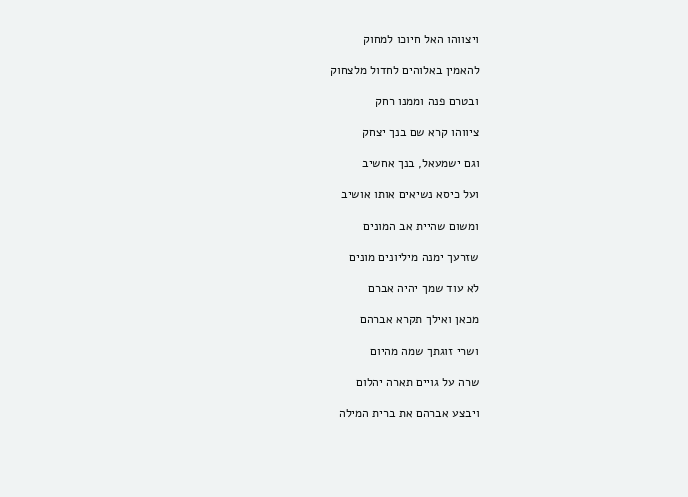ויצווהו האל חיוכו למחוק

להאמין באלוהים לחדול מלצחוק

ובטרם פנה וממנו רחק

ציווהו קרא שם בנך יצחק

וגם ישמעאל, בנך אחשיב

ועל כיסא נשיאים אותו אושיב

ומשום שהיית אב המונים

שזרעך ימנה מיליונים מונים

לא עוד שמך יהיה אברם

מכאן ואילך תקרא אברהם

ושרי זוגתך שמה מהיום

שרה על גויים תארה יהלום

ויבצע אברהם את ברית המילה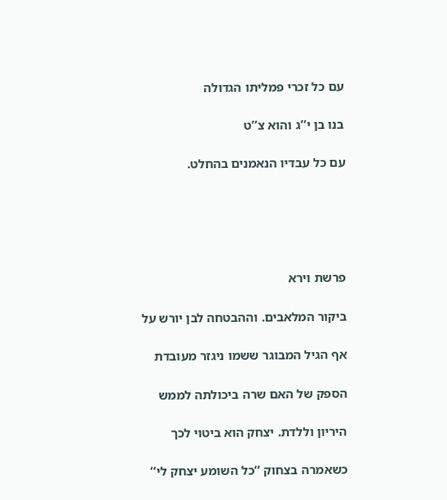עם כל זכרי פמליתו הגדולה

בנו בן י’’ג והוא צ’’ט

עם כל עבדיו הנאמנים בהחלט.





פרשת וירא

ביקור המלאבים. וההבטחה לבן יורש על

אף הגיל המבוגר ששמו ניגזר מעובדת

הספק של האם שרה ביכולתה לממש

היריון וללדת. יצחק הוא ביטוי לכך

כשאמרה בצחוק ‘‘כל השומע יצחק לי‘‘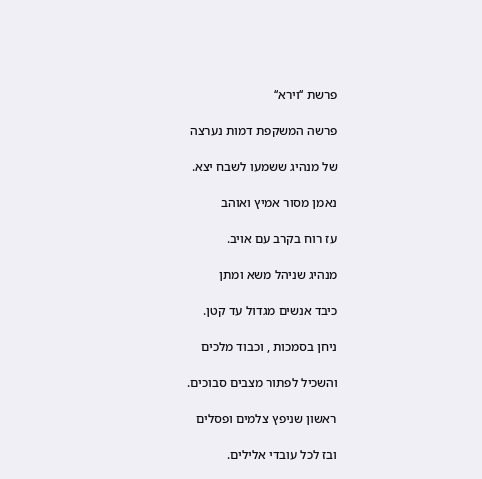פרשת ‘‘וירא‘‘

פרשה המשקפת דמות נערצה

של מנהיג ששמעו לשבח יצא.

נאמן מסור אמיץ ואוהב

עז רוח בקרב עם אויב.

מנהיג שניהל משא ומתן

כיבד אנשים מגדול עד קטן.

ניחן בסמכות , וכבוד מלכים

והשכיל לפתור מצבים סבוכים.

ראשון שניפץ צלמים ופסלים

ובז לכל עובדי אלילים.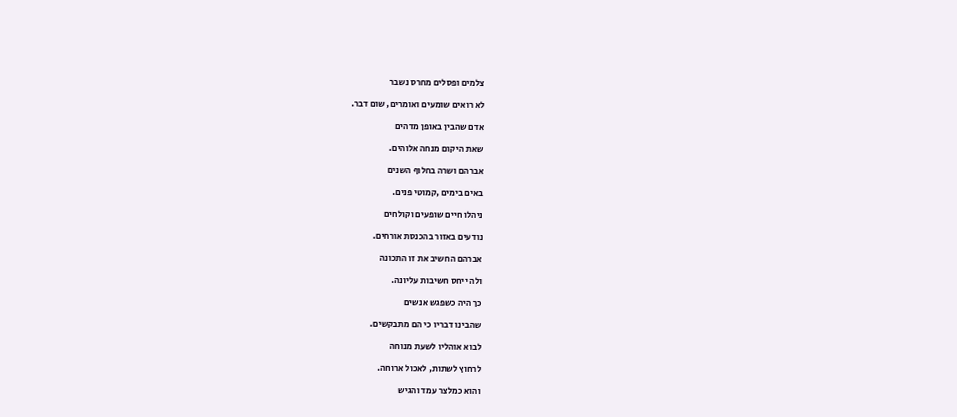צלמים ופסלים מחרס נשבר

לא רואים שומעים ואומרים, שום דבר.

אדם שהבין באופן מדהים

שאת היקום מנחה אלוהים.

אברהם ושרה בחלוף השנים

באים בימים ,קמוטי פנים.

ניהלו חיים שופעים וקולחים

נודעים באזור בהכנסת אורחים.

אברהם החשיב את זו התכונה

ולה ייחס חשיבות עליונה.

כך היה כשפגש אנשים

שהבינו דבריו כי הם מתבקשים.

לבוא אוהליו לשעת מנוחה

לרחוץ לשתות, לאכול ארוחה.

והוא כמלצר עמד והגיש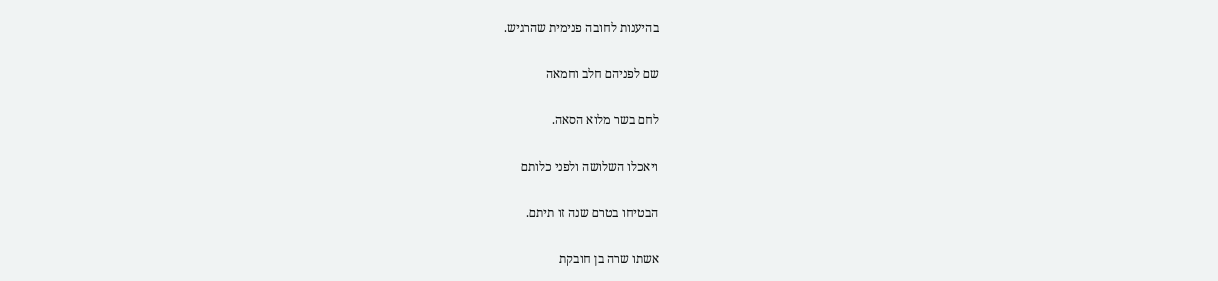בהיענות לחובה פנימית שהרגיש.

שם לפניהם חלב וחמאה

לחם בשר מלוא הסאה.

ויאכלו השלושה ולפני כלותם

הבטיחו בטרם שנה זו תיתם.

אשתו שרה בן חובקת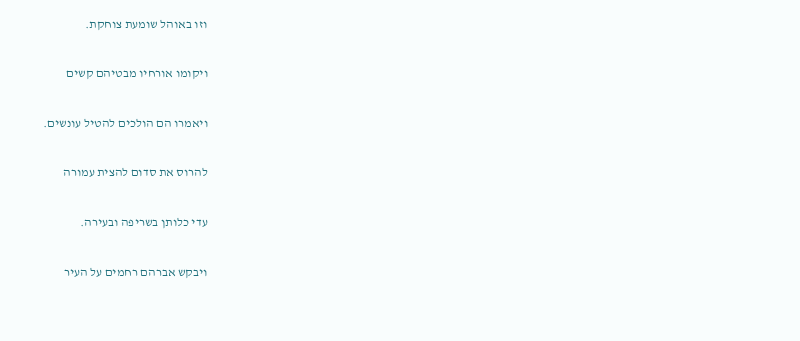וזו באוהל שומעת צוחקת.

ויקומו אורחיו מבטיהם קשים

ויאמרו הם הולכים להטיל עונשים.

להרוס את סדום להצית עמורה

עדי כלותן בשריפה ובעירה.

ויבקש אברהם רחמים על העיר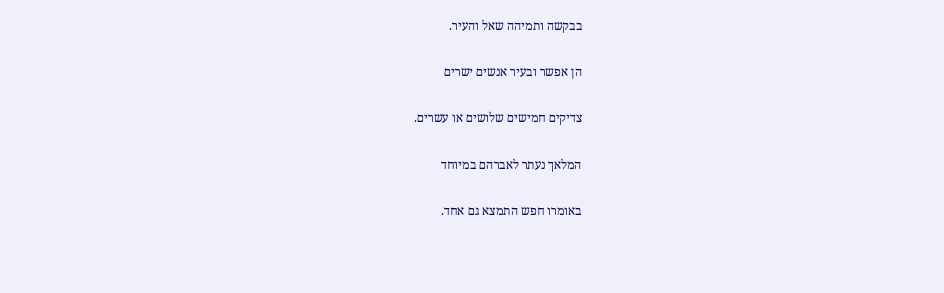בבקשה ותמיהה שאל והעיר.

הן אפשר ובעיר אנשים ישרים

צדיקים חמישים שלושים או עשרים.

המלאך נעתר לאברהם במיוחד

באומרו חפש התמצא גם אחד.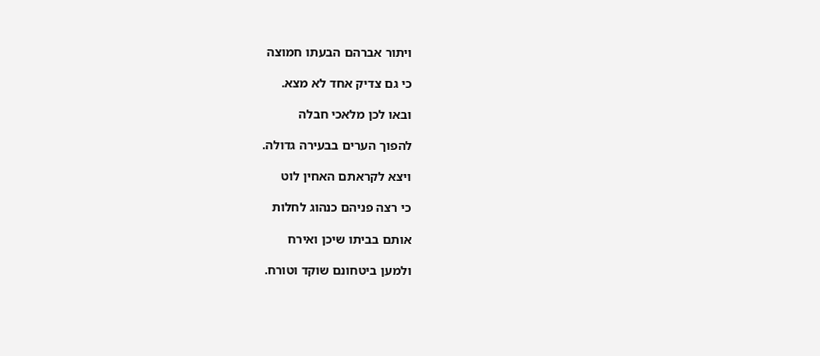ויתור אברהם הבעתו חמוצה

כי גם צדיק אחד לא מצא.

ובאו לכן מלאכי חבלה

להפוך הערים בבעירה גדולה.

ויצא לקראתם האחין לוט

כי רצה פניהם כנהוג לחלות

אותם בביתו שיכן ואירח

ולמען ביטחונם שוקד וטורח.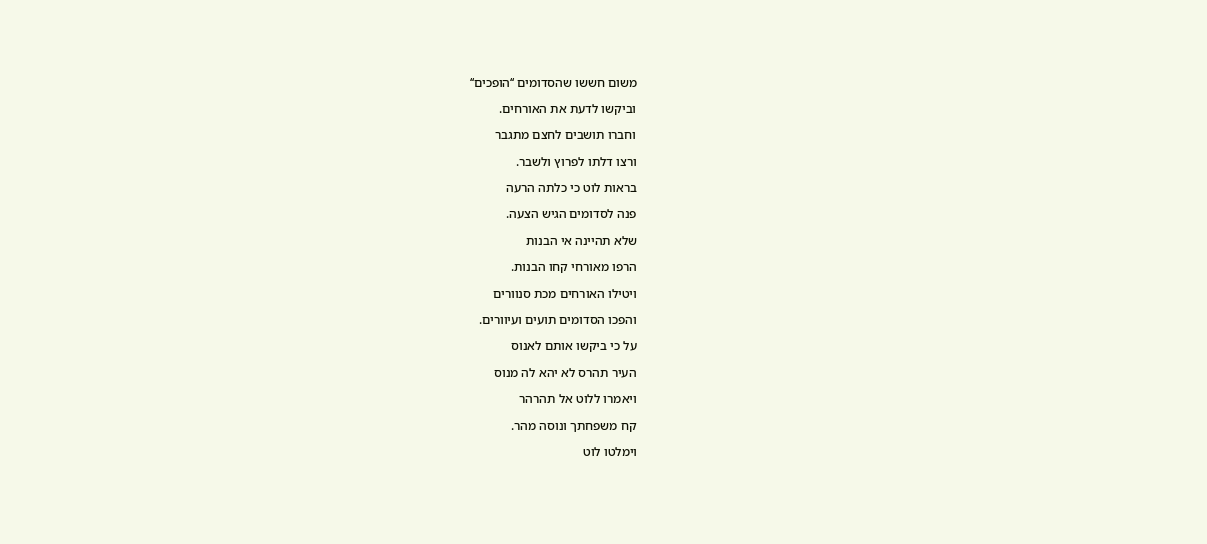משום חששו שהסדומים ‘‘הופכים‘‘

וביקשו לדעת את האורחים.

וחברו תושבים לחצם מתגבר

ורצו דלתו לפרוץ ולשבר.

בראות לוט כי כלתה הרעה

פנה לסדומים הגיש הצעה.

שלא תהיינה אי הבנות

הרפו מאורחי קחו הבנות.

ויטילו האורחים מכת סנוורים

והפכו הסדומים תועים ועיוורים.

על כי ביקשו אותם לאנוס

העיר תהרס לא יהא לה מנוס

ויאמרו ללוט אל תהרהר

קח משפחתך ונוסה מהר.

וימלטו לוט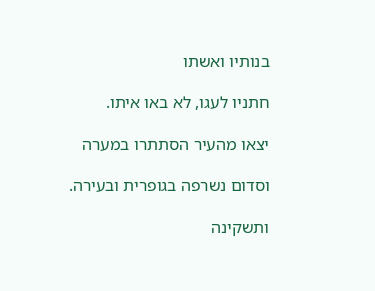בנותיו ואשתו

חתניו לעגו, לא באו איתו.

יצאו מהעיר הסתתרו במערה

וסדום נשרפה בגופרית ובעירה.

ותשקינה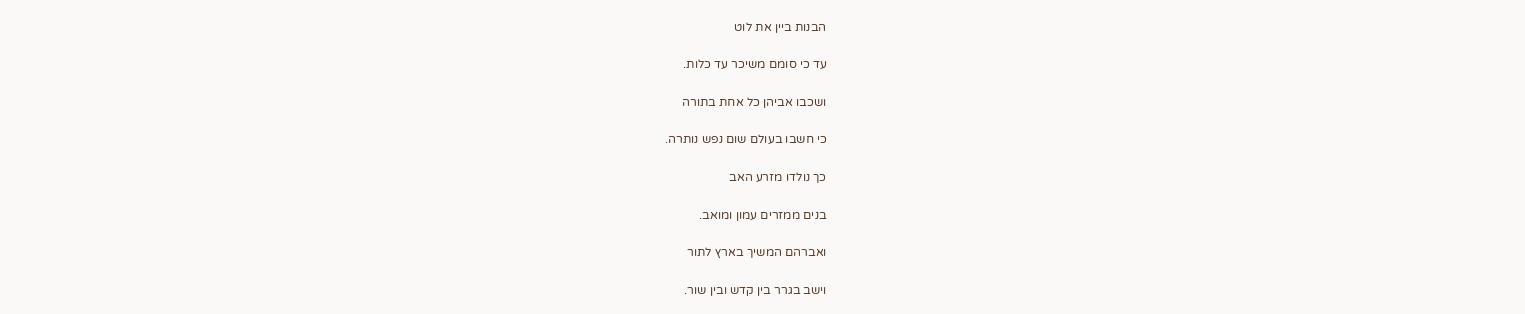הבנות ביין את לוט

עד כי סומם משיכר עד כלות.

ושכבו אביהן כל אחת בתורה

כי חשבו בעולם שום נפש נותרה.

כך נולדו מזרע האב

בנים ממזרים עמון ומואב.

ואברהם המשיך בארץ לתור

וישב בגרר בין קדש ובין שור.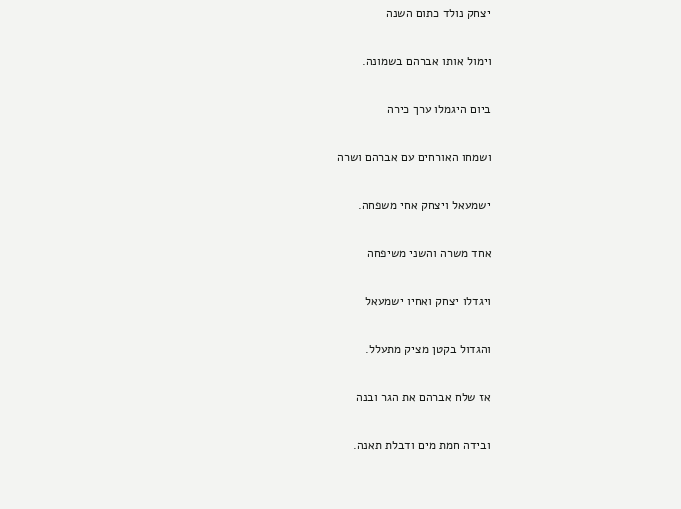יצחק נולד כתום השנה

וימול אותו אברהם בשמונה.

ביום היגמלו ערך כירה

ושמחו האורחים עם אברהם ושרה

ישמעאל ויצחק אחי משפחה.

אחד משרה והשני משיפחה

ויגדלו יצחק ואחיו ישמעאל

והגדול בקטן מציק מתעלל.

אז שלח אברהם את הגר ובנה

ובידה חמת מים ודבלת תאנה.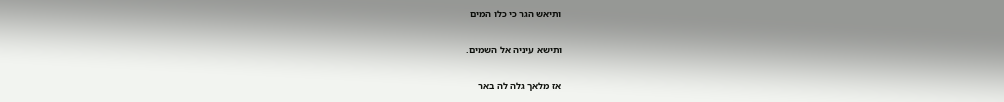ותיאש הגר כי כלו המים

ותישא עיניה אל השמים.

אז מלאך גלה לה באר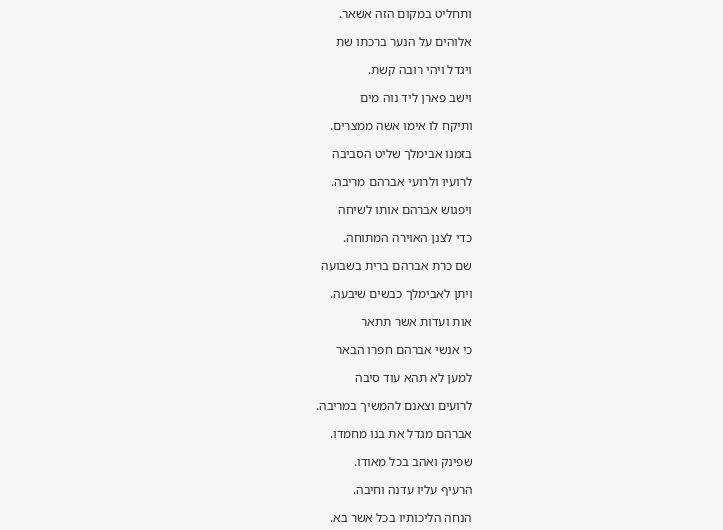ותחליט במקום הזה אשאר.

אלוהים על הנער ברכתו שת

ויגדל ויהי רובה קשת.

וישב פארן ליד נוה מים

ותיקח לו אימו אשה ממצרים.

בזמנו אבימלך שליט הסביבה

לרועיו ולרועי אברהם מריבה.

ויפגוש אברהם אותו לשיחה

כדי לצנן האוירה המתוחה.

שם כרת אברהם ברית בשבועה

ויתן לאבימלך כבשים שיבעה.

אות ועדות אשר תתאר

כי אנשי אברהם חפרו הבאר

למען לא תהא עוד סיבה

לרועים וצאנם להמשיך במריבה.

אברהם מגדל את בנו מחמדו.

שפינק ואהב בכל מאודו.

הרעיף עליו עדנה וחיבה.

הנחה הליכותיו בכל אשר בא.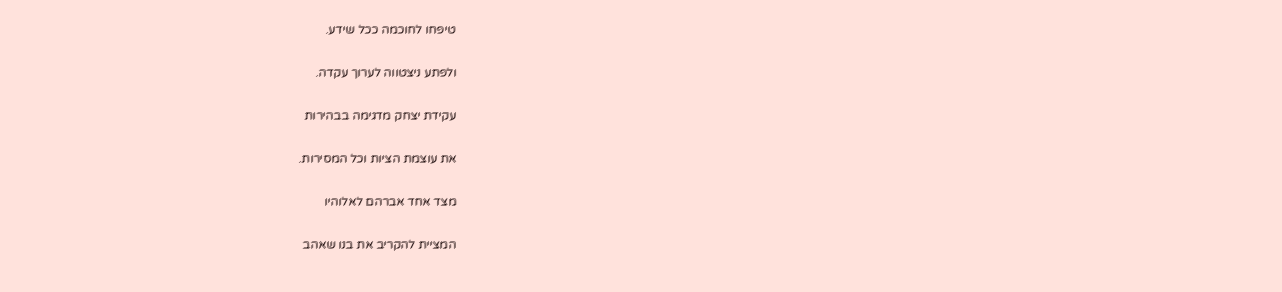טיפחו לחוכמה ככל שידע.

ולפתע ניצטווה לערוך עקדה.

עקידת יצחק מדגימה בבהירות

את עוצמת הציות וכל המסירות.

מצד אחד אברהם לאלוהיו

המציית להקריב את בנו שאהב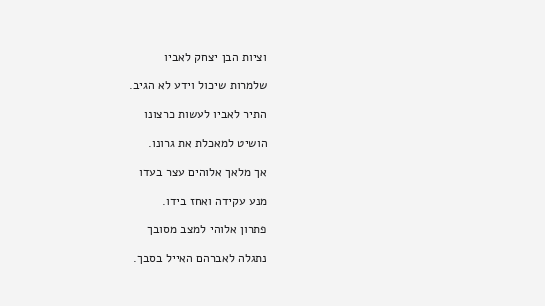וציות הבן יצחק לאביו

שלמרות שיכול וידע לא הגיב.

התיר לאביו לעשות כרצונו

הושיט למאכלת את גרונו.

אך מלאך אלוהים עצר בעדו

מנע עקידה ואחז בידו.

פתרון אלוהי למצב מסובך

נתגלה לאברהם האייל בסבך.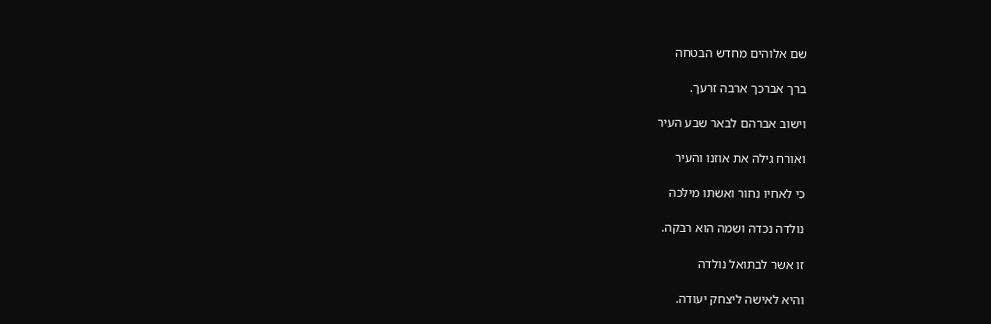שם אלוהים מחדש הבטחה

ברך אברכך ארבה זרעך.

וישוב אברהם לבאר שבע העיר

ואורח גילה את אוזנו והעיר

כי לאחיו נחור ואשתו מילכה

נולדה נכדה ושמה הוא רבקה.

זו אשר לבתואל נולדה

והיא לאישה ליצחק יעודה.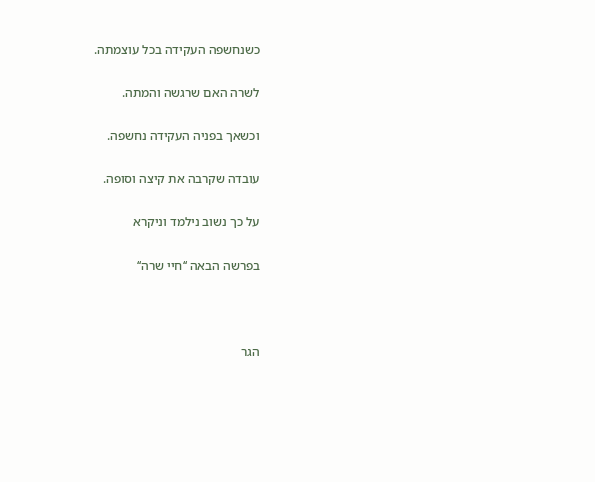כשנחשפה העקידה בכל עוצמתה.

לשרה האם שרגשה והמתה.

וכשאך בפניה העקידה נחשפה.

עובדה שקרבה את קיצה וסופה.

על כך נשוב נילמד וניקרא

בפרשה הבאה ‘‘חיי שרה‘‘



הגר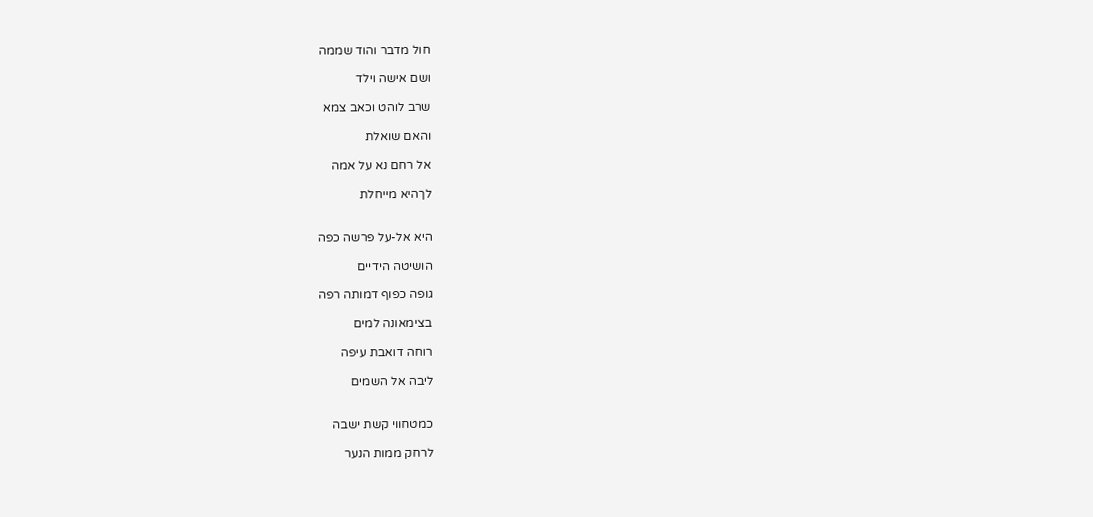חול מדבר והוד שממה

ושם אישה וילד

שרב לוהט וכאב צמא

והאם שואלת

אל רחם נא על אמה

לךהיא מייחלת


היא אל-על פרשה כפה

הושיטה הידיים

גופה כפוף דמותה רפה

בצימאונה למים

רוחה דואבת עיפה

ליבה אל השמים


כמטחווי קשת ישבה

לרחק ממות הנער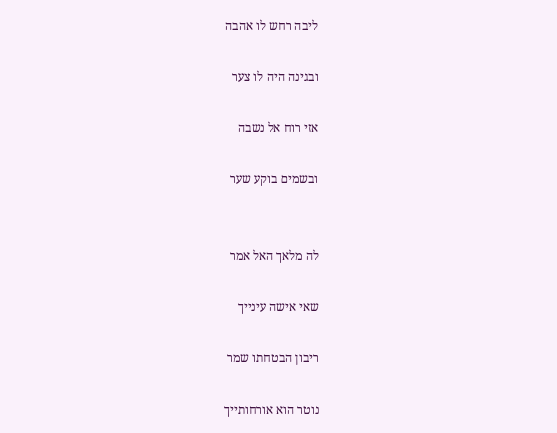ליבה רחש לו אהבה

ובגינה היה לו צער

אזי רוח אל נשבה

ובשמים בוקע שער


לה מלאך האל אמר

שאי אישה עינייך

ריבון הבטחתו שמר

נוטר הוא אורחותייך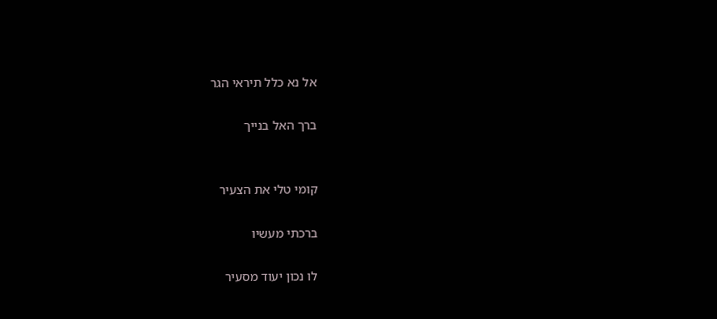אל נא כלל תיראי הגר

ברך האל בנייך


קומי טלי את הצעיר

ברכתי מעשיו

לו נכון יעוד מסעיר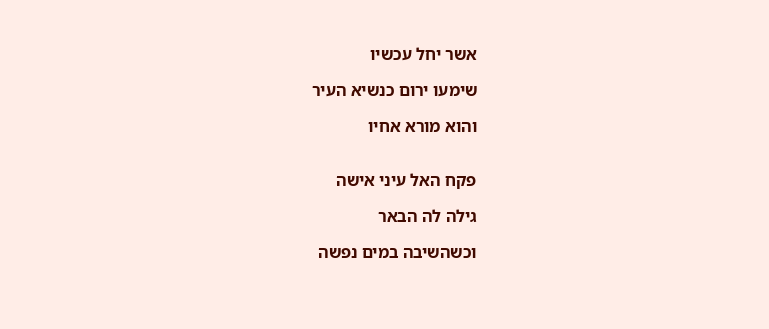אשר יחל עכשיו

שימעו ירום כנשיא העיר

והוא מורא אחיו


פקח האל עיני אישה

גילה לה הבאר

וכשהשיבה במים נפשה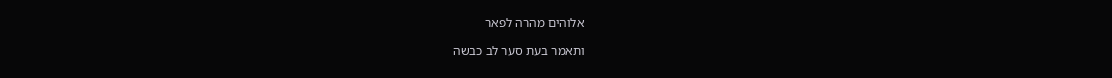אלוהים מהרה לפאר

ותאמר בעת סער לב כבשה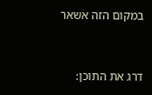במקום הזה אשאר



דרג את התוכן: